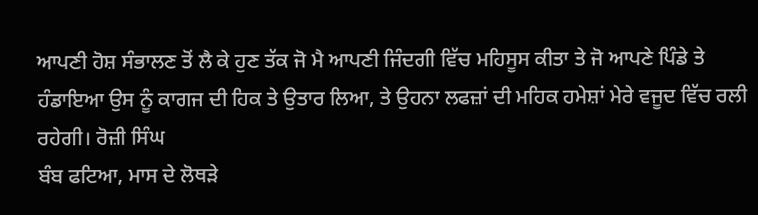ਆਪਣੀ ਹੋਸ਼ ਸੰਭਾਲਣ ਤੋਂ ਲੈ ਕੇ ਹੁਣ ਤੱਕ ਜੋ ਮੈ ਆਪਣੀ ਜਿੰਦਗੀ ਵਿੱਚ ਮਹਿਸੂਸ ਕੀਤਾ ਤੇ ਜੋ ਆਪਣੇ ਪਿੰਡੇ ਤੇ ਹੰਡਾਇਆ ਉਸ ਨੂੰ ਕਾਗਜ ਦੀ ਹਿਕ ਤੇ ਉਤਾਰ ਲਿਆ, ਤੇ ਉਹਨਾ ਲਫਜ਼ਾਂ ਦੀ ਮਹਿਕ ਹਮੇਸ਼ਾਂ ਮੇਰੇ ਵਜੂਦ ਵਿੱਚ ਰਲੀ ਰਹੇਗੀ। ਰੋਜ਼ੀ ਸਿੰਘ
ਬੰਬ ਫਟਿਆ, ਮਾਸ ਦੇ ਲੋਥੜੇ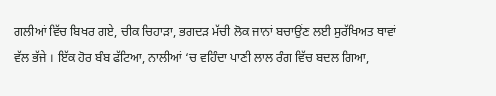ਗਲੀਆਂ ਵਿੱਚ ਬਿਖਰ ਗਏ, ਚੀਕ ਚਿਹਾੜਾ, ਭਗਦੜ ਮੱਚੀ ਲੋਕ ਜਾਨਾਂ ਬਚਾਉਂਣ ਲਈ ਸੁਰੱਖਿਅਤ ਥਾਵਾਂ ਵੱਲ ਭੱਜੇ । ਇੱਕ ਹੋਰ ਬੰਬ ਫੱਟਿਆ, ਨਾਲੀਆਂ ‘ਚ ਵਹਿੰਦਾ ਪਾਣੀ ਲਾਲ ਰੰਗ ਵਿੱਚ ਬਦਲ ਗਿਆ,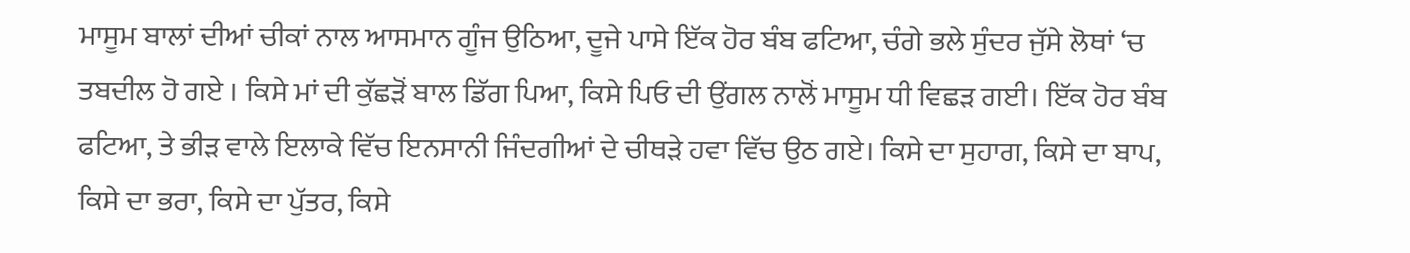ਮਾਸੂਮ ਬਾਲਾਂ ਦੀਆਂ ਚੀਕਾਂ ਨਾਲ ਆਸਮਾਨ ਗੂੰਜ ਉਠਿਆ, ਦੂਜੇ ਪਾਸੇ ਇੱਕ ਹੋਰ ਬੰਬ ਫਟਿਆ, ਚੰਗੇ ਭਲੇ ਸੁੰਦਰ ਜੁੱਸੇ ਲੋਥਾਂ ‘ਚ ਤਬਦੀਲ ਹੋ ਗਏ । ਕਿਸੇ ਮਾਂ ਦੀ ਕੁੱਛੜੋਂ ਬਾਲ ਡਿੱਗ ਪਿਆ, ਕਿਸੇ ਪਿਓ ਦੀ ਉਂਗਲ ਨਾਲੋਂ ਮਾਸੂਮ ਧੀ ਵਿਛੜ ਗਈ। ਇੱਕ ਹੋਰ ਬੰਬ ਫਟਿਆ, ਤੇ ਭੀੜ ਵਾਲੇ ਇਲਾਕੇ ਵਿੱਚ ਇਨਸਾਨੀ ਜਿੰਦਗੀਆਂ ਦੇ ਚੀਥੜੇ ਹਵਾ ਵਿੱਚ ਉਠ ਗਏ। ਕਿਸੇ ਦਾ ਸੁਹਾਗ, ਕਿਸੇ ਦਾ ਬਾਪ, ਕਿਸੇ ਦਾ ਭਰਾ, ਕਿਸੇ ਦਾ ਪੁੱਤਰ, ਕਿਸੇ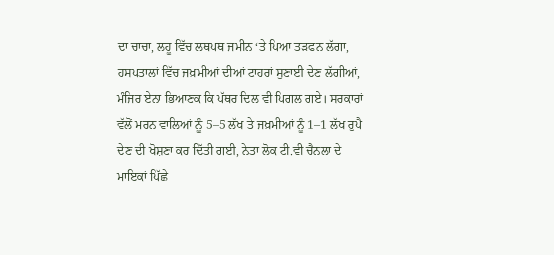ਦਾ ਚਾਚਾ, ਲਹੂ ਵਿੱਚ ਲਥਪਥ ਜਮੀਨ ‘ਤੇ ਪਿਆ ਤੜਫਨ ਲੱਗਾ, ਹਸਪਤਾਲਾਂ ਵਿੱਚ ਜਖ਼ਮੀਆਂ ਦੀਆਂ ਟਾਹਰਾਂ ਸੁਣਾਈ ਦੇਣ ਲੱਗੀਆਂ, ਮੰਜਿਰ ਏਨਾ ਭਿਆਣਕ ਕਿ ਪੱਥਰ ਦਿਲ ਵੀ ਪਿਗਲ ਗਏ। ਸਰਕਾਰਾਂ ਵੱਲੋਂ ਮਰਨ ਵਾਲਿਆਂ ਨੂੰ 5–5 ਲੱਖ ਤੇ ਜਖ਼ਮੀਆਂ ਨੂੰ 1–1 ਲੱਖ ਰੁਪੈ ਦੇਣ ਦੀ ਖੋਸ਼ਣਾ ਕਰ ਦਿੱਤੀ ਗਈ, ਨੇਤਾ ਲੋਕ ਟੀ.ਵੀ ਚੈਨਲਾ ਦੇ ਮਾਇਕਾਂ ਪਿੱਛੇ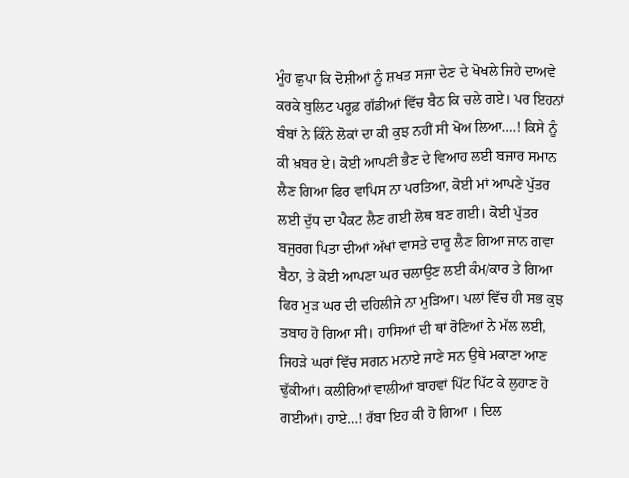ਮੂੰਹ ਛੁਪਾ ਕਿ ਦੋਸ਼ੀਆਂ ਨੂੰ ਸ਼ਖਤ ਸਜਾ ਦੇਣ ਦੇ ਖੋਖਲੇ ਜਿਹੇ ਦਾਅਵੇ ਕਰਕੇ ਬੁਲਿਟ ਪਰੂਫ਼ ਗੱਡੀਆਂ ਵਿੱਚ ਬੈਠ ਕਿ ਚਲੇ ਗਏ। ਪਰ ਇਹਨਾਂ ਬੰਬਾਂ ਨੇ ਕਿੰਨੇ ਲੋਕਾਂ ਦਾ ਕੀ ਕੁਝ ਨਹੀਂ ਸੀ ਖੋਅ ਲਿਆ….! ਕਿਸੇ ਨੂੰ ਕੀ ਖ਼ਬਰ ਏ। ਕੋਈ ਆਪਣੀ ਭੈਣ ਦੇ ਵਿਆਹ ਲਈ ਬਜਾਰ ਸਮਾਨ ਲੈਣ ਗਿਆ ਫਿਰ ਵਾਪਿਸ ਨਾ ਪਰਤਿਆ, ਕੋਈ ਮਾਂ ਆਪਣੇ ਪੁੱਤਰ ਲਈ ਦੁੱਧ ਦਾ ਪੈਕਟ ਲੈਣ ਗਈ ਲੋਥ ਬਣ ਗਈ। ਕੋਈ ਪੁੱਤਰ ਬਜੁਰਗ ਪਿਤਾ ਦੀਆਂ ਅੱਖਾਂ ਵਾਸਤੇ ਦਾਰੂ ਲੈਣ ਗਿਆ ਜਾਨ ਗਵਾ ਬੈਠਾ, ਤੇ ਕੋਈ ਆਪਣਾ ਘਰ ਚਲਾਉਣ ਲਈ ਕੰਮ/ਕਾਰ ਤੇ ਗਿਆ ਫਿਰ ਮੁੜ ਘਰ ਦੀ ਦਹਿਲੀਜੇ ਨਾ ਮੁੜਿਆ। ਪਲਾਂ ਵਿੱਚ ਹੀ ਸਭ ਕੁਝ ਤਬਾਹ ਹੋ ਗਿਆ ਸੀ। ਹਾਸਿਆਂ ਦੀ ਥਾਂ ਰੋਣਿਆਂ ਨੇ ਮੱਲ ਲਈ, ਜਿਹੜੇ ਘਰਾਂ ਵਿੱਚ ਸਗਨ ਮਨਾਏ ਜਾਣੇ ਸਨ ਉਥੇ ਮਕਾਣਾ ਆਣ ਢੁੱਕੀਆਂ। ਕਲੀਰਿਆਂ ਵਾਲੀਆਂ ਬਾਹਵਾਂ ਪਿੱਟ ਪਿੱਟ ਕੇ ਲੁਹਾਣ ਹੋ ਗਈਆਂ। ਹਾਏ…! ਰੱਬਾ ਇਹ ਕੀ ਹੋ ਗਿਆ । ਦਿਲ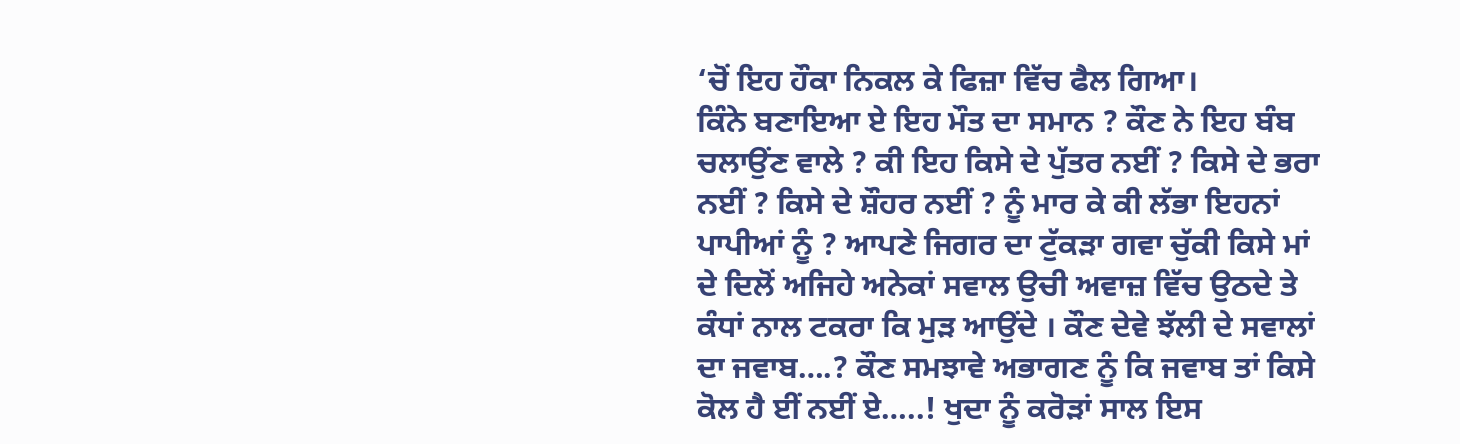‘ਚੋਂ ਇਹ ਹੌਕਾ ਨਿਕਲ ਕੇ ਫਿਜ਼ਾ ਵਿੱਚ ਫੈਲ ਗਿਆ।
ਕਿੰਨੇ ਬਣਾਇਆ ਏ ਇਹ ਮੌਤ ਦਾ ਸਮਾਨ ? ਕੌਣ ਨੇ ਇਹ ਬੰਬ ਚਲਾਉਂਣ ਵਾਲੇ ? ਕੀ ਇਹ ਕਿਸੇ ਦੇ ਪੁੱਤਰ ਨਈਂ ? ਕਿਸੇ ਦੇ ਭਰਾ ਨਈਂ ? ਕਿਸੇ ਦੇ ਸ਼ੌਹਰ ਨਈਂ ? ਨੂੰ ਮਾਰ ਕੇ ਕੀ ਲੱਭਾ ਇਹਨਾਂ ਪਾਪੀਆਂ ਨੂੰ ? ਆਪਣੇ ਜਿਗਰ ਦਾ ਟੁੱਕੜਾ ਗਵਾ ਚੁੱਕੀ ਕਿਸੇ ਮਾਂ ਦੇ ਦਿਲੋਂ ਅਜਿਹੇ ਅਨੇਕਾਂ ਸਵਾਲ ਉਚੀ ਅਵਾਜ਼ ਵਿੱਚ ਉਠਦੇ ਤੇ ਕੰਧਾਂ ਨਾਲ ਟਕਰਾ ਕਿ ਮੁੜ ਆਉਂਦੇ । ਕੌਣ ਦੇਵੇ ਝੱਲੀ ਦੇ ਸਵਾਲਾਂ ਦਾ ਜਵਾਬ….? ਕੌਣ ਸਮਝਾਵੇ ਅਭਾਗਣ ਨੂੰ ਕਿ ਜਵਾਬ ਤਾਂ ਕਿਸੇ ਕੋਲ ਹੈ ਈਂ ਨਈਂ ਏ…..! ਖੁਦਾ ਨੂੰ ਕਰੋੜਾਂ ਸਾਲ ਇਸ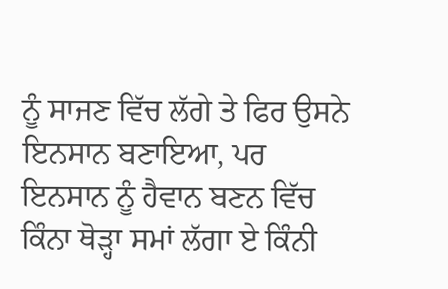ਨੂੰ ਸਾਜਣ ਵਿੱਚ ਲੱਗੇ ਤੇ ਫਿਰ ਉਸਨੇ ਇਨਸਾਨ ਬਣਾਇਆ, ਪਰ ਇਨਸਾਨ ਨੂੰ ਹੈਵਾਨ ਬਣਨ ਵਿੱਚ ਕਿੰਨਾ ਥੋੜ੍ਹਾ ਸਮਾਂ ਲੱਗਾ ਏ ਕਿੰਨੀ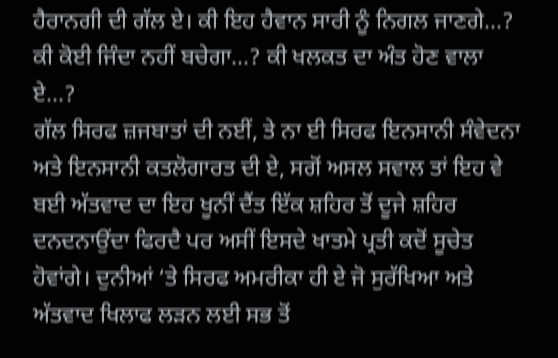ਹੈਰਾਨਗੀ ਦੀ ਗੱਲ ਏ। ਕੀ ਇਹ ਹੈਵਾਨ ਸਾਰੀ ਨੂੰ ਨਿਗਲ ਜਾਣਗੇ…? ਕੀ ਕੋਈ ਜਿੰਦਾ ਨਹੀਂ ਬਚੇਗਾ…? ਕੀ ਖਲਕਤ ਦਾ ਅੰਤ ਹੋਣ ਵਾਲਾ ਏ…?
ਗੱਲ ਸਿਰਫ ਜ਼ਜਬਾਤਾਂ ਦੀ ਨਈਂ, ਤੇ ਨਾ ਈ ਸਿਰਫ ਇਨਸਾਨੀ ਸੰਵੇਦਨਾ ਅਤੇ ਇਨਸਾਨੀ ਕਤਲੋਗਾਰਤ ਦੀ ਏ, ਸਗੋਂ ਅਸਲ ਸਵਾਲ ਤਾਂ ਇਹ ਵੇ ਬਈ ਅੱਤਵਾਦ ਦਾ ਇਹ ਖੂਨੀਂ ਦੈਂਤ ਇੱਕ ਸ਼ਹਿਰ ਤੋਂ ਦੂਜੇ ਸ਼ਹਿਰ ਦਨਦਨਾਉਂਦਾ ਫਿਰਦੈ ਪਰ ਅਸੀਂ ਇਸਦੇ ਖਾਤਮੇ ਪ੍ਰਤੀ ਕਦੋਂ ਸੂਚੇਤ ਹੋਵਾਂਗੇ। ਦੁਨੀਆਂ ‘ਤੇ ਸਿਰਫ ਅਮਰੀਕਾ ਹੀ ਏ ਜੋ ਸੁਰੱਖਿਆ ਅਤੇ ਅੱਤਵਾਦ ਖਿਲਾਫ ਲੜਨ ਲਈ ਸਭ ਤੋਂ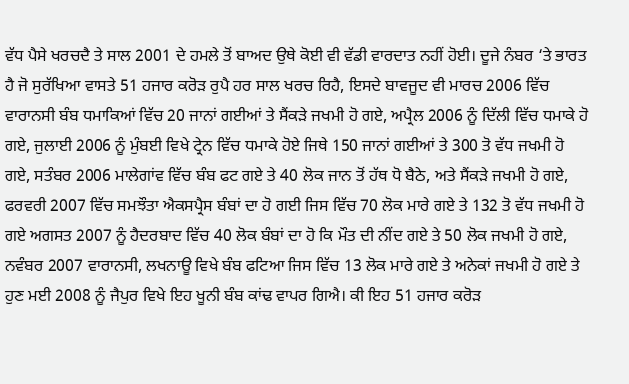ਵੱਧ ਪੈਸੇ ਖਰਚਦੈ ਤੇ ਸਾਲ 2001 ਦੇ ਹਮਲੇ ਤੋਂ ਬਾਅਦ ਉਥੇ ਕੋਈ ਵੀ ਵੱਡੀ ਵਾਰਦਾਤ ਨਹੀਂ ਹੋਈ। ਦੂਜੇ ਨੰਬਰ ‘ਤੇ ਭਾਰਤ ਹੈ ਜੋ ਸੁਰੱਖਿਆ ਵਾਸਤੇ 51 ਹਜਾਰ ਕਰੋੜ ਰੁਪੈ ਹਰ ਸਾਲ ਖਰਚ ਰਿਹੈ, ਇਸਦੇ ਬਾਵਜੂਦ ਵੀ ਮਾਰਚ 2006 ਵਿੱਚ ਵਾਰਾਨਸੀ ਬੰਬ ਧਮਾਕਿਆਂ ਵਿੱਚ 20 ਜਾਨਾਂ ਗਈਆਂ ਤੇ ਸੈਂਕੜੇ ਜਖਮੀ ਹੋ ਗਏ, ਅਪ੍ਰੈਲ 2006 ਨੂੰ ਦਿੱਲੀ ਵਿੱਚ ਧਮਾਕੇ ਹੋ ਗਏ, ਜੁਲਾਈ 2006 ਨੂੰ ਮੁੰਬਈ ਵਿਖੇ ਟ੍ਰੇਨ ਵਿੱਚ ਧਮਾਕੇ ਹੋਏ ਜਿਥੇ 150 ਜਾਨਾਂ ਗਈਆਂ ਤੇ 300 ਤੋ ਵੱਧ ਜਖਮੀ ਹੋ ਗਏ, ਸਤੰਬਰ 2006 ਮਾਲੇਗਾਂਵ ਵਿੱਚ ਬੰਬ ਫਟ ਗਏ ਤੇ 40 ਲੋਕ ਜਾਨ ਤੋਂ ਹੱਥ ਧੋ ਬੈਠੇ, ਅਤੇ ਸੈਂਕੜੇ ਜਖਮੀ ਹੋ ਗਏ, ਫਰਵਰੀ 2007 ਵਿੱਚ ਸਮਝੌਤਾ ਐਕਸਪ੍ਰੈਸ ਬੰਬਾਂ ਦਾ ਹੋ ਗਈ ਜਿਸ ਵਿੱਚ 70 ਲੋਕ ਮਾਰੇ ਗਏ ਤੇ 132 ਤੋ ਵੱਧ ਜਖਮੀ ਹੋ ਗਏ ਅਗਸਤ 2007 ਨੂੰ ਹੈਦਰਬਾਦ ਵਿੱਚ 40 ਲੋਕ ਬੰਬਾਂ ਦਾ ਹੋ ਕਿ ਮੌਤ ਦੀ ਨੀਂਦ ਗਏ ਤੇ 50 ਲੋਕ ਜਖਮੀ ਹੋ ਗਏ, ਨਵੰਬਰ 2007 ਵਾਰਾਨਸੀ, ਲਖਨਾਊ ਵਿਖੇ ਬੰਬ ਫਟਿਆ ਜਿਸ ਵਿੱਚ 13 ਲੋਕ ਮਾਰੇ ਗਏ ਤੇ ਅਨੇਕਾਂ ਜਖਮੀ ਹੋ ਗਏ ਤੇ ਹੁਣ ਮਈ 2008 ਨੂੰ ਜੈਪੁਰ ਵਿਖੇ ਇਹ ਖੂਨੀ ਬੰਬ ਕਾਂਢ ਵਾਪਰ ਗਿਐ। ਕੀ ਇਹ 51 ਹਜਾਰ ਕਰੋੜ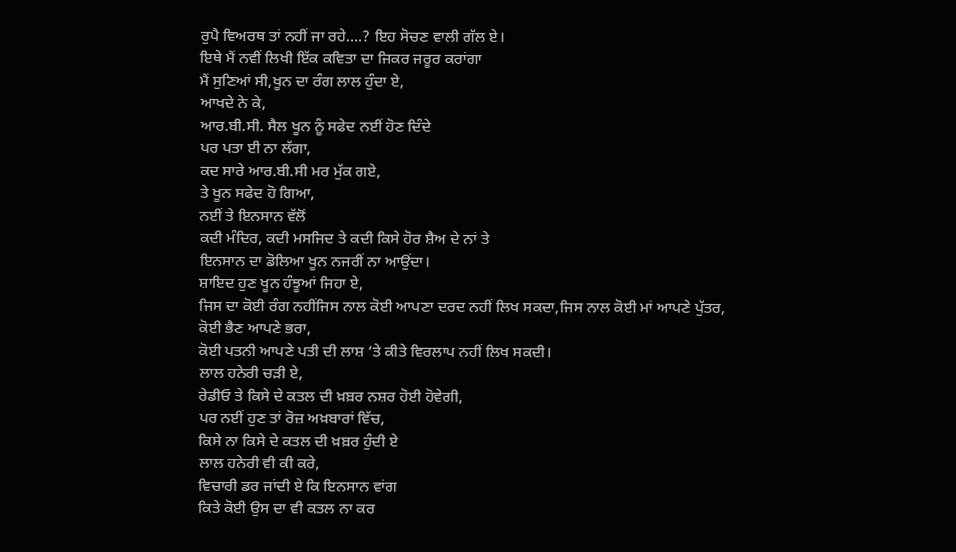ਰੁਪੈ ਵਿਅਰਥ ਤਾਂ ਨਹੀਂ ਜਾ ਰਹੇ….? ਇਹ ਸੋਚਣ ਵਾਲੀ ਗੱਲ ਏ।
ਇਥੇ ਮੈਂ ਨਵੀਂ ਲਿਖੀ ਇੱਕ ਕਵਿਤਾ ਦਾ ਜਿਕਰ ਜਰੂਰ ਕਰਾਂਗਾ
ਮੈਂ ਸੁਣਿਆਂ ਸੀ,ਖੂਨ ਦਾ ਰੰਗ ਲਾਲ ਹੁੰਦਾ ਏ,
ਆਖਦੇ ਨੇ ਕੇ,
ਆਰ.ਬੀ.ਸੀ. ਸੈਲ ਖੂਨ ਨੂੰ ਸਫੇਦ ਨਈਂ ਹੋਣ ਦਿੰਦੇ
ਪਰ ਪਤਾ ਈ ਨਾ ਲੱਗਾ,
ਕਦ ਸਾਰੇ ਆਰ.ਬੀ.ਸੀ ਮਰ ਮੁੱਕ ਗਏ,
ਤੇ ਖੂਨ ਸਫੇਦ ਹੋ ਗਿਆ,
ਨਈਂ ਤੇ ਇਨਸਾਨ ਵੱਲੋਂ
ਕਦੀ ਮੰਦਿਰ, ਕਦੀ ਮਸਜਿਦ ਤੇ ਕਦੀ ਕਿਸੇ ਹੋਰ ਸ਼ੈਅ ਦੇ ਨਾਂ ਤੇ
ਇਨਸਾਨ ਦਾ ਡੋਲਿਆ ਖੂਨ ਨਜਰੀਂ ਨਾ ਆਉਂਦਾ।
ਸ਼ਾਇਦ ਹੁਣ ਖੂਨ ਹੰਝੂਆਂ ਜਿਹਾ ਏ,
ਜਿਸ ਦਾ ਕੋਈ ਰੰਗ ਨਹੀਂਜਿਸ ਨਾਲ ਕੋਈ ਆਪਣਾ ਦਰਦ ਨਹੀਂ ਲਿਖ ਸਕਦਾ,ਜਿਸ ਨਾਲ ਕੋਈ ਮਾਂ ਆਪਣੇ ਪੁੱਤਰ,
ਕੋਈ ਭੈਣ ਆਪਣੇ ਭਰਾ,
ਕੋਈ ਪਤਨੀ ਆਪਣੇ ਪਤੀ ਦੀ ਲਾਸ਼ ‘ਤੇ ਕੀਤੇ ਵਿਰਲਾਪ ਨਹੀਂ ਲਿਖ ਸਕਦੀ।
ਲਾਲ ਹਨੇਰੀ ਚੜੀ ਏ,
ਰੇਡੀਓ ਤੇ ਕਿਸੇ ਦੇ ਕਤਲ ਦੀ ਖ਼ਬ਼ਰ ਨਸ਼ਰ ਹੋਈ ਹੋਵੇਗੀ,
ਪਰ ਨਈਂ ਹੁਣ ਤਾਂ ਰੋਜ਼ ਅਖ਼ਬਾਰਾਂ ਵਿੱਚ,
ਕਿਸੇ ਨਾ ਕਿਸੇ ਦੇ ਕਤਲ ਦੀ ਖ਼ਬ਼ਰ ਹੁੰਦੀ ਏ
ਲਾਲ ਹਨੇਰੀ ਵੀ ਕੀ ਕਰੇ,
ਵਿਚਾਰੀ ਡਰ ਜਾਂਦੀ ਏ ਕਿ ਇਨਸਾਨ ਵਾਂਗ
ਕਿਤੇ ਕੋਈ ਉਸ ਦਾ ਵੀ ਕਤਲ ਨਾ ਕਰ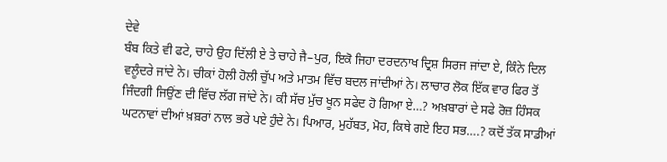ਦੇਵੇ
ਬੰਬ ਕਿਤੇ ਵੀ ਫਟੇ, ਚਾਹੇ ਉਹ ਦਿੱਲੀ ਏ ਤੇ ਚਾਹੇ ਜੈ–ਪੁਰ, ਇਕੋ ਜਿਹਾ ਦਰਦਨਾਖ ਦ੍ਰਿਸ਼ ਸਿਰਜ ਜਾਂਦਾ ਏ, ਕਿੰਨੇ ਦਿਲ ਵਲੂੰਦਰੇ ਜਾਂਦੇ ਨੇ। ਚੀਕਾਂ ਹੋਲੀ ਹੋਲੀ ਚੁੱਪ ਅਤੇ ਮਾਤਮ ਵਿੱਚ ਬਦਲ ਜਾਂਦੀਆਂ ਨੇ। ਲਾਚਾਰ ਲੋਕ ਇੱਕ ਵਾਰ ਫਿਰ ਤੋਂ ਜਿੰਦਗੀ ਜਿਉਂਣ ਦੀ ਵਿੱਚ ਲੱਗ ਜਾਂਦੇ ਨੇ। ਕੀ ਸੱਚ ਮੁੱਚ ਖੂਨ ਸਫੇਦ ਹੋ ਗਿਆ ਏ…? ਅਖ਼ਬਾਰਾਂ ਦੇ ਸਫੇ ਰੋਜ਼ ਹਿੰਸਕ ਘਟਨਾਵਾਂ ਦੀਆਂ ਖ਼ਬ਼ਰਾਂ ਨਾਲ ਭਰੇ ਪਏ ਹੁੰਦੇ ਨੇ। ਪਿਆਰ, ਮੁਹੱਬਤ, ਮੋਹ, ਕਿਥੇ ਗਏ ਇਹ ਸਭ….? ਕਦੋਂ ਤੱਕ ਸਾਡੀਆਂ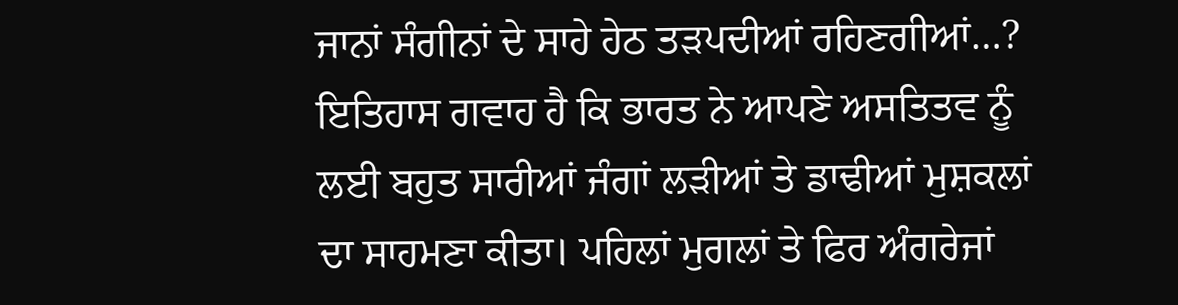ਜਾਨਾਂ ਸੰਗੀਨਾਂ ਦੇ ਸਾਹੇ ਹੇਠ ਤੜਪਦੀਆਂ ਰਹਿਣਗੀਆਂ…?
ਇਤਿਹਾਸ ਗਵਾਹ ਹੈ ਕਿ ਭਾਰਤ ਨੇ ਆਪਣੇ ਅਸਤਿਤਵ ਨੂੰ ਲਈ ਬਹੁਤ ਸਾਰੀਆਂ ਜੰਗਾਂ ਲੜੀਆਂ ਤੇ ਡਾਢੀਆਂ ਮੁਸ਼ਕਲਾਂ ਦਾ ਸਾਹਮਣਾ ਕੀਤਾ। ਪਹਿਲਾਂ ਮੁਗਲਾਂ ਤੇ ਫਿਰ ਅੰਗਰੇਜਾਂ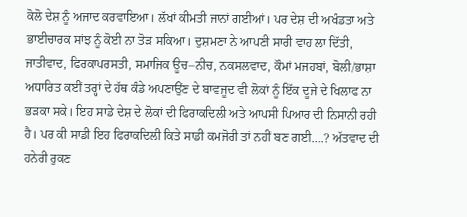ਕੋਲੋ ਦੇਸ਼ ਨੂੰ ਅਜਾਦ ਕਰਵਾਇਆ। ਲੱਖਾਂ ਕੀਮਤੀ ਜਾਨਾਂ ਗਈਆਂ। ਪਰ ਦੇਸ਼ ਦੀ ਅਖੰਡਤਾ ਅਤੇ ਭਾਈਚਾਰਕ ਸਾਂਝ ਨੂੰ ਕੋਈ ਨਾ ਤੋੜ ਸਕਿਆ। ਦੁਸ਼ਮਣਾ ਨੇ ਆਪਣੀ ਸਾਰੀ ਵਾਹ ਲਾ ਦਿੱਤੀ, ਜਾਤੀਵਾਦ, ਫਿਰਕਾਪਰਸਤੀ, ਸਮਾਜਿਕ ਊਚ–ਨੀਚ, ਨਕਸਲਵਾਦ, ਕੌਮਾਂ ਮਜਹਬਾਂ, ਬੋਲੀ/ਭਾਸ਼ਾ ਅਧਾਰਿਤ ਕਈਂ ਤਰ੍ਹਾਂ ਦੇ ਹੱਥ ਕੰਡੇ ਅਪਣਾਉਂਣ ਦੇ ਬਾਵਜੂਦ ਵੀ ਲੋਕਾਂ ਨੂੰ ਇੱਕ ਦੂਜੇ ਦੇ ਖਿਲਾਫ ਨਾ ਭੜਕਾ ਸਕੇ। ਇਹ ਸਾਡੇ ਦੇਸ਼ ਦੇ ਲੋਕਾਂ ਦੀ ਫਿਰਾਕਦਿਲੀ ਅਤੇ ਆਪਸੀ ਪਿਆਰ ਦੀ ਨਿਸਾਨੀ ਰਹੀ ਹੈ। ਪਰ ਕੀ ਸਾਡੀ ਇਹ ਫਿਰਾਕਦਿਲੀ ਕਿਤੇ ਸਾਡੀ ਕਮਜੋਰੀ ਤਾਂ ਨਹੀਂ ਬਣ ਗਈ….? ਅੱਤਵਾਦ ਦੀ ਹਨੇਰੀ ਰੁਕਣ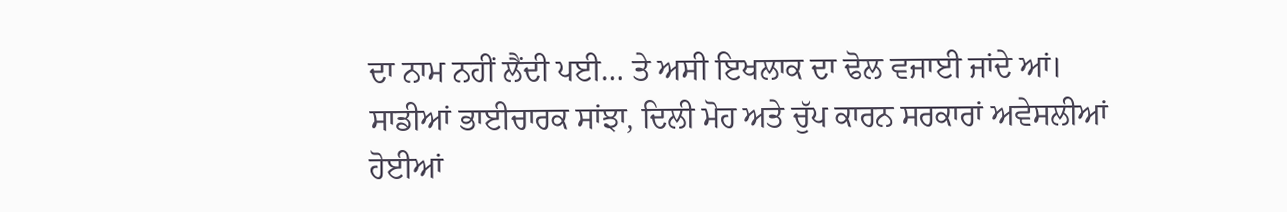ਦਾ ਨਾਮ ਨਹੀਂ ਲੈਂਦੀ ਪਈ… ਤੇ ਅਸੀ ਇਖਲਾਕ ਦਾ ਢੋਲ ਵਜਾਈ ਜਾਂਦੇ ਆਂ। ਸਾਡੀਆਂ ਭਾਈਚਾਰਕ ਸਾਂਝਾ, ਦਿਲੀ ਮੋਹ ਅਤੇ ਚੁੱਪ ਕਾਰਨ ਸਰਕਾਰਾਂ ਅਵੇਸਲੀਆਂ ਹੋਈਆਂ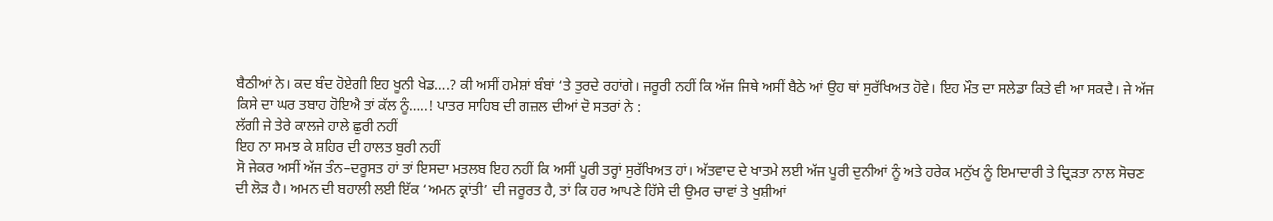ਬੈਠੀਆਂ ਨੇ। ਕਦ ਬੰਦ ਹੋਏਗੀ ਇਹ ਖੂਨੀ ਖੇਡ….? ਕੀ ਅਸੀਂ ਹਮੇਸ਼ਾਂ ਬੰਬਾਂ ‘ਤੇ ਤੁਰਦੇ ਰਹਾਂਗੇ। ਜਰੂਰੀ ਨਹੀਂ ਕਿ ਅੱਜ ਜਿਥੇ ਅਸੀਂ ਬੈਠੇ ਆਂ ਉਹ ਥਾਂ ਸੁਰੱਖਿਅਤ ਹੋਵੇ। ਇਹ ਮੌਤ ਦਾ ਸਲੇਡਾ ਕਿਤੇ ਵੀ ਆ ਸਕਦੈ। ਜੇ ਅੱਜ ਕਿਸੇ ਦਾ ਘਰ ਤਬਾਹ ਹੋਇਐ ਤਾਂ ਕੱਲ ਨੂੰ…..! ਪਾਤਰ ਸਾਹਿਬ ਦੀ ਗਜ਼ਲ ਦੀਆਂ ਦੋ ਸਤਰਾਂ ਨੇ :
ਲੱਗੀ ਜੇ ਤੇਰੇ ਕਾਲਜੇ ਹਾਲੇ ਛੁਰੀ ਨਹੀਂ
ਇਹ ਨਾ ਸਮਝ ਕੇ ਸ਼ਹਿਰ ਦੀ ਹਾਲਤ ਬੁਰੀ ਨਹੀਂ
ਸੋ ਜੇਕਰ ਅਸੀਂ ਅੱਜ ਤੰਨ–ਦਰੂਸਤ ਹਾਂ ਤਾਂ ਇਸਦਾ ਮਤਲਬ ਇਹ ਨਹੀਂ ਕਿ ਅਸੀਂ ਪੂਰੀ ਤਰ੍ਹਾਂ ਸੁਰੱਖਿਅਤ ਹਾਂ। ਅੱਤਵਾਦ ਦੇ ਖਾਤਮੇ ਲਈ ਅੱਜ ਪੂਰੀ ਦੁਨੀਆਂ ਨੂੰ ਅਤੇ ਹਰੇਕ ਮਨੁੱਖ ਨੂੰ ਇਮਾਦਾਰੀ ਤੇ ਦ੍ਰਿੜਤਾ ਨਾਲ ਸੋਚਣ ਦੀ ਲੋੜ ਹੈ। ਅਮਨ ਦੀ ਬਹਾਲੀ ਲਈ ਇੱਕ ‘ਅਮਨ ਕ੍ਰਾਂਤੀ’ ਦੀ ਜਰੂਰਤ ਹੈ, ਤਾਂ ਕਿ ਹਰ ਆਪਣੇ ਹਿੱਸੇ ਦੀ ਉਮਰ ਚਾਵਾਂ ਤੇ ਖੁਸ਼ੀਆਂ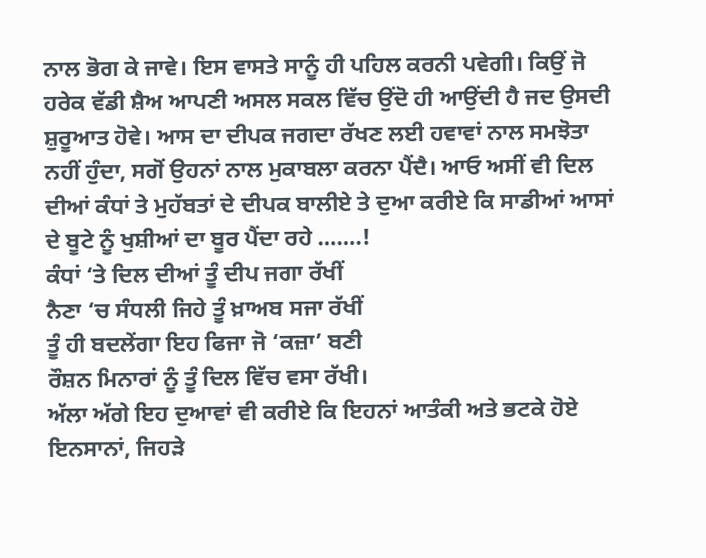ਨਾਲ ਭੋਗ ਕੇ ਜਾਵੇ। ਇਸ ਵਾਸਤੇ ਸਾਨੂੰ ਹੀ ਪਹਿਲ ਕਰਨੀ ਪਵੇਗੀ। ਕਿਉਂ ਜੋ ਹਰੇਕ ਵੱਡੀ ਸ਼ੈਅ ਆਪਣੀ ਅਸਲ ਸਕਲ ਵਿੱਚ ਉਂਦੋ ਹੀ ਆਉਂਦੀ ਹੈ ਜਦ ਉਸਦੀ ਸ਼ੁਰੂਆਤ ਹੋਵੇ। ਆਸ ਦਾ ਦੀਪਕ ਜਗਦਾ ਰੱਖਣ ਲਈ ਹਵਾਵਾਂ ਨਾਲ ਸਮਝੋਤਾ ਨਹੀਂ ਹੁੰਦਾ, ਸਗੋਂ ਉਹਨਾਂ ਨਾਲ ਮੁਕਾਬਲਾ ਕਰਨਾ ਪੈਂਦੈ। ਆਓ ਅਸੀਂ ਵੀ ਦਿਲ ਦੀਆਂ ਕੰਧਾਂ ਤੇ ਮੁਹੱਬਤਾਂ ਦੇ ਦੀਪਕ ਬਾਲੀਏ ਤੇ ਦੁਆ ਕਰੀਏ ਕਿ ਸਾਡੀਆਂ ਆਸਾਂ ਦੇ ਬੂਟੇ ਨੂੰ ਖੁਸ਼ੀਆਂ ਦਾ ਬੂਰ ਪੈਂਦਾ ਰਹੇ …….!
ਕੰਧਾਂ ‘ਤੇ ਦਿਲ ਦੀਆਂ ਤੂੰ ਦੀਪ ਜਗਾ ਰੱਖੀਂ
ਨੈਣਾ ‘ਚ ਸੰਧਲੀ ਜਿਹੇ ਤੂੰ ਖ਼ਾਅਬ ਸਜਾ ਰੱਖੀਂ
ਤੂੰ ਹੀ ਬਦਲੇਂਗਾ ਇਹ ਫਿਜਾ ਜੋ ‘ਕਜ਼ਾ’ ਬਣੀ
ਰੌਸ਼ਨ ਮਿਨਾਰਾਂ ਨੂੰ ਤੂੰ ਦਿਲ ਵਿੱਚ ਵਸਾ ਰੱਖੀ।
ਅੱਲਾ ਅੱਗੇ ਇਹ ਦੁਆਵਾਂ ਵੀ ਕਰੀਏ ਕਿ ਇਹਨਾਂ ਆਤੰਕੀ ਅਤੇ ਭਟਕੇ ਹੋਏ ਇਨਸਾਨਾਂ, ਜਿਹੜੇ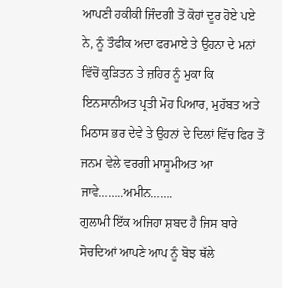ਆਪਣੀ ਹਕੀਕੀ ਜਿੰਦਗੀ ਤੋਂ ਕੋਹਾਂ ਦੂਰ ਹੋਏ ਪਏ ਨੇ, ਨੂੰ ਤੌਫੀਕ ਅਦਾ ਫਰਮਾਏ ਤੇ ਉਹਨਾ ਦੇ ਮਨਾਂ ਵਿੱਚੋਂ ਕੁੜਿਤਨ ਤੇ ਜ਼ਹਿਰ ਨੂੰ ਮੁਕਾ ਕਿ ਇਨਸਾਨੀਅਤ ਪ੍ਰਤੀ ਮੋਹ ਪਿਆਰ, ਮੁਹੱਬਤ ਅਤੇ ਮਿਠਾਸ ਭਰ ਦੇਵੇ ਤੇ ਉਹਨਾਂ ਦੇ ਦਿਲਾਂ ਵਿੱਚ ਫਿਰ ਤੋਂ ਜਨਮ ਵੇਲੇ ਵਰਗੀ ਮਾਸੂਮੀਅਤ ਆ ਜਾਵੇ……..ਅਮੀਨ…….
ਗੁਲਾਮੀ ਇੱਕ ਅਜਿਹਾ ਸ਼ਬਦ ਹੈ ਜਿਸ ਬਾਰੇ ਸੋਚਦਿਆਂ ਆਪਣੇ ਆਪ ਨੂੰ ਬੋਝ ਥੱਲੇ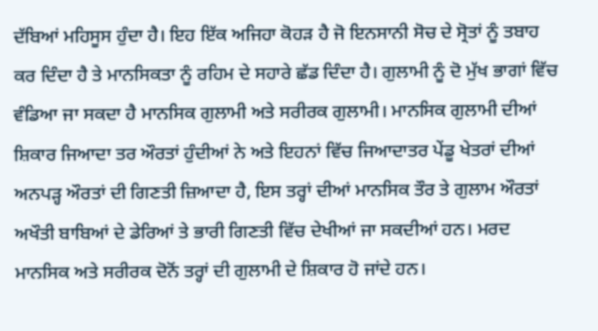ਦੱਬਿਆਂ ਮਹਿਸੂਸ ਹੁੰਦਾ ਹੈ। ਇਹ ਇੱਕ ਅਜਿਹਾ ਕੋਹੜ ਹੈ ਜੋ ਇਨਸਾਨੀ ਸੋਚ ਦੇ ਸ੍ਰੋਤਾਂ ਨੂੰ ਤਬਾਹ ਕਰ ਦਿੰਦਾ ਹੈ ਤੇ ਮਾਨਸਿਕਤਾ ਨੂੰ ਰਹਿਮ ਦੇ ਸਹਾਰੇ ਛੱਡ ਦਿੰਦਾ ਹੈ। ਗੁਲਾਮੀ ਨੂੰ ਦੋ ਮੁੱਖ ਭਾਗਾਂ ਵਿੱਚ ਵੰਡਿਆ ਜਾ ਸਕਦਾ ਹੈ ਮਾਨਸਿਕ ਗੁਲਾਮੀ ਅਤੇ ਸਰੀਰਕ ਗੁਲਾਮੀ। ਮਾਨਸਿਕ ਗੁਲਾਮੀ ਦੀਆਂ ਸ਼ਿਕਾਰ ਜਿਆਦਾ ਤਰ ਔਰਤਾਂ ਹੁੰਦੀਆਂ ਨੇ ਅਤੇ ਇਹਨਾਂ ਵਿੱਚ ਜਿਆਦਾਤਰ ਪੇਂਡੂ ਖੇਤਰਾਂ ਦੀਆਂ ਅਨਪੜ੍ਹ ਔਰਤਾਂ ਦੀ ਗਿਣਤੀ ਜ਼ਿਆਦਾ ਹੈ, ਇਸ ਤਰ੍ਹਾਂ ਦੀਆਂ ਮਾਨਸਿਕ ਤੌਰ ਤੇ ਗੁਲਾਮ ਔਰਤਾਂ ਅਖੌਤੀ ਬਾਬਿਆਂ ਦੇ ਡੇਰਿਆਂ ਤੇ ਭਾਰੀ ਗਿਣਤੀ ਵਿੱਚ ਦੇਖੀਆਂ ਜਾ ਸਕਦੀਆਂ ਹਨ। ਮਰਦ ਮਾਨਸਿਕ ਅਤੇ ਸਰੀਰਕ ਦੋਨੋਂ ਤਰ੍ਹਾਂ ਦੀ ਗੁਲਾਮੀ ਦੇ ਸ਼ਿਕਾਰ ਹੋ ਜਾਂਦੇ ਹਨ।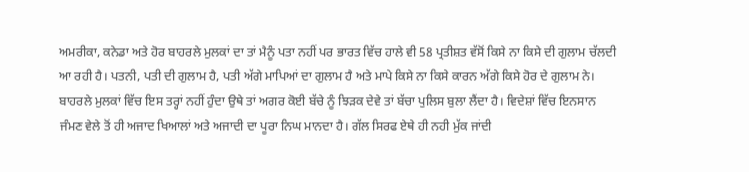ਅਮਰੀਕਾ, ਕਨੇਡਾ ਅਤੇ ਹੋਰ ਬਾਹਰਲੇ ਮੁਲਕਾਂ ਦਾ ਤਾਂ ਮੈਨੂੰ ਪਤਾ ਨਹੀਂ ਪਰ ਭਾਰਤ ਵਿੱਚ ਹਾਲੇ ਵੀ 58 ਪ੍ਰਤੀਸ਼ਤ ਵੱਸੋਂ ਕਿਸੇ ਨਾ ਕਿਸੇ ਦੀ ਗੁਲਾਮ ਚੱਲਦੀ ਆ ਰਹੀ ਹੈ। ਪਤਨੀ, ਪਤੀ ਦੀ ਗੁਲਾਮ ਹੈ, ਪਤੀ ਅੱਗੇ ਮਾਪਿਆਂ ਦਾ ਗੁਲਾਮ ਹੈ ਅਤੇ ਮਾਪੇ ਕਿਸੇ ਨਾ ਕਿਸੇ ਕਾਰਨ ਅੱਗੇ ਕਿਸੇ ਹੋਰ ਦੇ ਗੁਲਾਮ ਨੇ। ਬਾਹਰਲੇ ਮੁਲਕਾਂ ਵਿੱਚ ਇਸ ਤਰ੍ਹਾਂ ਨਹੀਂ ਹੁੰਦਾ ਉਥੇ ਤਾਂ ਅਗਰ ਕੋਈ ਬੱਚੇ ਨੂੰ ਝਿੜਕ ਦੇਵੇ ਤਾਂ ਬੱਚਾ ਪੁਲਿਸ ਬੁਲਾ ਲੈਂਦਾ ਹੈ। ਵਿਦੇਸ਼ਾਂ ਵਿੱਚ ਇਨਸਾਨ ਜੰਮਣ ਵੇਲੇ ਤੋਂ ਹੀ ਅਜਾਦ ਖਿਆਲਾਂ ਅਤੇ ਅਜਾਦੀ ਦਾ ਪੂਰਾ ਨਿਘ ਮਾਨਦਾ ਹੈ। ਗੱਲ ਸਿਰਫ ਏਥੇ ਹੀ ਨਹੀ ਮੁੱਕ ਜਾਂਦੀ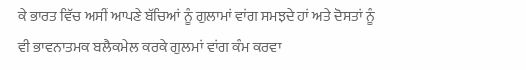ਕੇ ਭਾਰਤ ਵਿੱਚ ਅਸੀਂ ਆਪਣੇ ਬੱਚਿਆਂ ਨੂੰ ਗੁਲਾਮਾਂ ਵਾਂਗ ਸਮਝਦੇ ਹਾਂ ਅਤੇ ਦੋਸਤਾਂ ਨੂੰ ਵੀ ਭਾਵਨਾਤਮਕ ਬਲੈਕਮੇਲ ਕਰਕੇ ਗੁਲਮਾਂ ਵਾਂਗ ਕੰਮ ਕਰਵਾ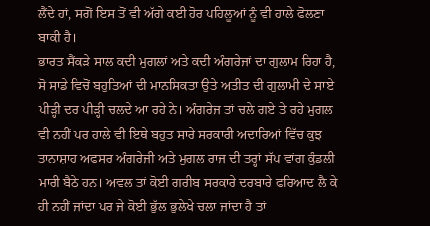ਲੈਂਦੇ ਹਾਂ, ਸਗੋਂ ਇਸ ਤੋਂ ਵੀ ਅੱਗੇ ਕਈ ਹੋਰ ਪਹਿਲੂਆਂ ਨੂੰ ਵੀ ਹਾਲੇ ਫੋਲਣਾ ਬਾਕੀ ਹੈ।
ਭਾਰਤ ਸੈਂਕੜੇ ਸਾਲ ਕਦੀ ਮੁਗਲਾਂ ਅਤੇ ਕਦੀ ਅੰਗਰੇਜਾਂ ਦਾ ਗੁਲਾਮ ਰਿਹਾ ਹੈ, ਸੋ ਸਾਡੇ ਵਿਚੋਂ ਬਹੁਤਿਆਂ ਦੀ ਮਾਨਸਿਕਤਾ ਉਤੇ ਅਤੀਤ ਦੀ ਗੁਲਾਮੀ ਦੇ ਸਾਏ ਪੀੜ੍ਹੀ ਦਰ ਪੀੜ੍ਹੀ ਚਲਦੇ ਆ ਰਹੇ ਨੇ। ਅੰਗਰੇਜ ਤਾਂ ਚਲੇ ਗਏ ਤੇ ਰਹੇ ਮੁਗਲ ਵੀ ਨਹੀਂ ਪਰ ਹਾਲੇ ਵੀ ਇਥੇ ਬਹੁਤ ਸਾਰੇ ਸਰਕਾਰੀ ਅਦਾਰਿਆਂ ਵਿੱਚ ਕੁਝ ਤਾਨਾਸ਼ਾਹ ਅਫਸਰ ਅੰਗਰੇਜੀ ਅਤੇ ਮੁਗਲ ਰਾਜ ਦੀ ਤਰ੍ਹਾਂ ਸੱਪ ਵਾਂਗ ਕੁੰਡਲੀ ਮਾਰੀ ਬੈਠੇ ਹਨ। ਅਵਲ ਤਾਂ ਕੋਈ ਗਰੀਬ ਸਰਕਾਰੇ ਦਰਬਾਰੇ ਫਰਿਆਦ ਲੈ ਕੇ ਹੀ ਨਹੀਂ ਜਾਂਦਾ ਪਰ ਜੇ ਕੋਈ ਭੁੱਲ ਭੁਲੇਖੇ ਚਲਾ ਜਾਂਦਾ ਹੈ ਤਾਂ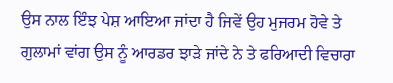ਉਸ ਨਾਲ ਇੰਝ ਪੇਸ਼ ਆਇਆ ਜਾਂਦਾ ਹੈ ਜਿਵੇਂ ਉਹ ਮੁਜਰਮ ਹੋਵੇ ਤੇ ਗੁਲਾਮਾਂ ਵਾਂਗ ਉਸ ਨੂੰ ਆਰਡਰ ਝਾੜੇ ਜਾਂਦੇ ਨੇ ਤੇ ਫਰਿਆਦੀ ਵਿਚਾਰਾ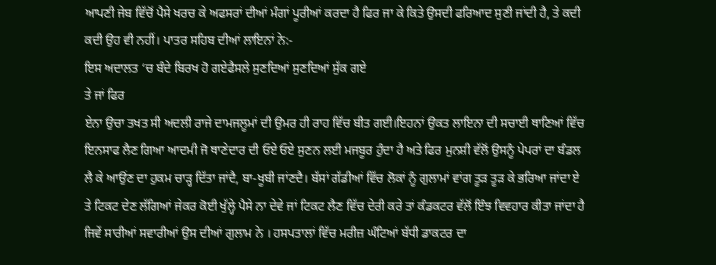ਆਪਣੀ ਜੇਬ ਵਿੱਚੋਂ ਪੈਸੇ ਖਰਚ ਕੇ ਅਫਸਰਾਂ ਦੀਆਂ ਮੰਗਾਂ ਪੂਰੀਆਂ ਕਰਦਾ ਹੈ ਫਿਰ ਜਾ ਕੇ ਕਿਤੇ ਉਸਦੀ ਫਰਿਆਦ ਸੁਣੀ ਜਾਂਦੀ ਹੈ, ਤੇ ਕਦੀ ਕਦੀ ਉਹ ਵੀ ਨਹੀਂ। ਪਾਤਰ ਸਹਿਬ ਦੀਆਂ ਲਾਇਨਾਂ ਨੇ:-
ਇਸ ਅਦਾਲਤ ‘ਚ ਬੰਦੇ ਬਿਰਖ ਹੋ ਗਏਫੈਸਲੇ ਸੁਣਦਿਆਂ ਸੁਣਦਿਆਂ ਸੁੱਕ ਗਏ
ਤੇ ਜਾਂ ਫਿਰ
ਏਨਾ ਉਚਾ ਤਖਤ ਸੀ ਅਦਲੀ ਰਾਜੇ ਦਾਮਜਲੂਮਾਂ ਦੀ ਉਮਰ ਹੀ ਰਾਹ ਵਿੱਚ ਬੀਤ ਗਈ।ਇਹਨਾਂ ਉਕਤ ਲਾਇਨਾ ਦੀ ਸਚਾਈ ਥਾਣਿਆਂ ਵਿੱਚ ਇਨਸਾਫ ਲੈਣ ਗਿਆ ਆਦਮੀ ਜੋ ਥਾਣੇਦਾਰ ਦੀ ਓਏ ਓਏ ਸੁਣਨ ਲਈ ਮਜਬੂਰ ਹੁੰਦਾ ਹੈ ਅਤੇ ਫਿਰ ਮੁਨਸ਼ੀ ਵੱਲੋਂ ਉਸਨੂੰ ਪੇਪਰਾਂ ਦਾ ਬੰਡਲ ਲੈ ਕੇ ਆਉਂਣ ਦਾ ਹੁਕਮ ਚਾੜ੍ਹ ਦਿੱਤਾ ਜਾਂਦੈ, ਬਾ-ਖੂਬੀ ਜਾਂਣਦੈ। ਬੱਸਾਂ ਗੱਡੀਆਂ ਵਿੱਚ ਲੋਕਾਂ ਨੂੰ ਗੁਲਾਮਾਂ ਵਾਂਗ ਤੂੜ ਤੂੜ ਕੇ ਭਰਿਆ ਜਾਂਦਾ ਏ ਤੇ ਟਿਕਟ ਦੇਣ ਲੱਗਿਆਂ ਜੇਕਰ ਕੋਈ ਖੁੱਲ੍ਹੇ ਪੈਸੇ ਨਾ ਦੇਵੇ ਜਾਂ ਟਿਕਟ ਲੈਣ ਵਿੱਚ ਦੇਰੀ ਕਰੇ ਤਾਂ ਕੰਡਕਟਰ ਵੱਲੋਂ ਇੰਝ ਵਿਵਹਾਰ ਕੀਤਾ ਜਾਂਦਾ ਹੈ ਜਿਵੇਂ ਸਾਰੀਆਂ ਸਵਾਰੀਆਂ ਉਸ ਦੀਆਂ ਗੁਲਾਮ ਨੇ । ਹਸਪਤਾਲਾਂ ਵਿੱਚ ਮਰੀਜ਼ ਘੰਟਿਆਂ ਬੱਧੀ ਡਾਕਟਰ ਦਾ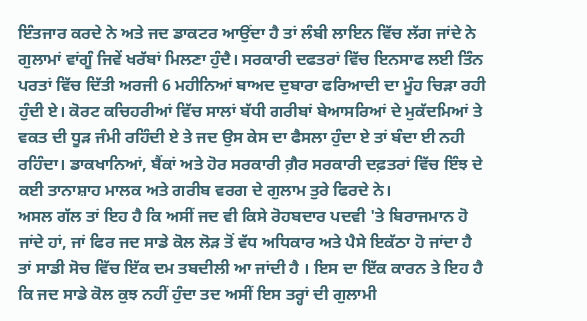ਇੰਤਜਾਰ ਕਰਦੇ ਨੇ ਅਤੇ ਜਦ ਡਾਕਟਰ ਆਉਂਦਾ ਹੈ ਤਾਂ ਲੰਬੀ ਲਾਇਨ ਵਿੱਚ ਲੱਗ ਜਾਂਦੇ ਨੇ ਗੁਲਾਮਾਂ ਵਾਂਗੂੰ ਜਿਵੇਂ ਖਰੱਬਾਂ ਮਿਲਣਾ ਹੁੰਦੈ। ਸਰਕਾਰੀ ਦਫਤਰਾਂ ਵਿੱਚ ਇਨਸਾਫ ਲਈ ਤਿੰਨ ਪਰਤਾਂ ਵਿੱਚ ਦਿੱਤੀ ਅਰਜੀ 6 ਮਹੀਨਿਆਂ ਬਾਅਦ ਦੁਬਾਰਾ ਫਰਿਆਦੀ ਦਾ ਮੂੰਹ ਚਿੜਾ ਰਹੀ ਹੁੰਦੀ ਏ। ਕੋਰਟ ਕਚਿਹਰੀਆਂ ਵਿੱਚ ਸਾਲਾਂ ਬੱਧੀ ਗਰੀਬਾਂ ਬੇਆਸਰਿਆਂ ਦੇ ਮੁਕੱਦਮਿਆਂ ਤੇ ਵਕਤ ਦੀ ਧੂੜ ਜੰਮੀ ਰਹਿੰਦੀ ਏ ਤੇ ਜਦ ਉਸ ਕੇਸ ਦਾ ਫੈਸਲਾ ਹੁੰਦਾ ਏ ਤਾਂ ਬੰਦਾ ਈ ਨਹੀ ਰਹਿੰਦਾ। ਡਾਕਖਾਨਿਆਂ, ਬੈਂਕਾਂ ਅਤੇ ਹੋਰ ਸਰਕਾਰੀ ਗ਼ੈਰ ਸਰਕਾਰੀ ਦਫ਼ਤਰਾਂ ਵਿੱਚ ਇੰਝ ਦੇ ਕਈ ਤਾਨਾਸ਼ਾਹ ਮਾਲਕ ਅਤੇ ਗਰੀਬ ਵਰਗ ਦੇ ਗੁਲਾਮ ਤੁਰੇ ਫਿਰਦੇ ਨੇ।
ਅਸਲ ਗੱਲ ਤਾਂ ਇਹ ਹੈ ਕਿ ਅਸੀਂ ਜਦ ਵੀ ਕਿਸੇ ਰੋਹਬਦਾਰ ਪਦਵੀ 'ਤੇ ਬਿਰਾਜਮਾਨ ਹੋ ਜਾਂਦੇ ਹਾਂ, ਜਾਂ ਫਿਰ ਜਦ ਸਾਡੇ ਕੋਲ ਲੋੜ ਤੋਂ ਵੱਧ ਅਧਿਕਾਰ ਅਤੇ ਪੈਸੇ ਇਕੱਠਾ ਹੋ ਜਾਂਦਾ ਹੈ ਤਾਂ ਸਾਡੀ ਸੋਚ ਵਿੱਚ ਇੱਕ ਦਮ ਤਬਦੀਲੀ ਆ ਜਾਂਦੀ ਹੈ । ਇਸ ਦਾ ਇੱਕ ਕਾਰਨ ਤੇ ਇਹ ਹੈ ਕਿ ਜਦ ਸਾਡੇ ਕੋਲ ਕੁਝ ਨਹੀਂ ਹੁੰਦਾ ਤਦ ਅਸੀਂ ਇਸ ਤਰ੍ਹਾਂ ਦੀ ਗੁਲਾਮੀ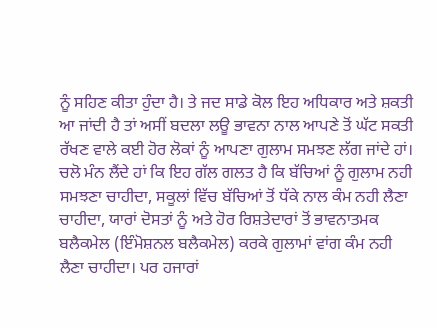ਨੂੰ ਸਹਿਣ ਕੀਤਾ ਹੁੰਦਾ ਹੈ। ਤੇ ਜਦ ਸਾਡੇ ਕੋਲ ਇਹ ਅਧਿਕਾਰ ਅਤੇ ਸ਼ਕਤੀ ਆ ਜਾਂਦੀ ਹੈ ਤਾਂ ਅਸੀਂ ਬਦਲਾ ਲਊ ਭਾਵਨਾ ਨਾਲ ਆਪਣੇ ਤੋਂ ਘੱਟ ਸਕਤੀ ਰੱਖਣ ਵਾਲੇ ਕਈ ਹੋਰ ਲੋਕਾਂ ਨੂੰ ਆਪਣਾ ਗੁਲਾਮ ਸਮਝਣ ਲੱਗ ਜਾਂਦੇ ਹਾਂ।
ਚਲੋ ਮੰਨ ਲੈਂਦੇ ਹਾਂ ਕਿ ਇਹ ਗੱਲ ਗਲਤ ਹੈ ਕਿ ਬੱਚਿਆਂ ਨੂੰ ਗੁਲਾਮ ਨਹੀ ਸਮਝਣਾ ਚਾਹੀਦਾ, ਸਕੂਲਾਂ ਵਿੱਚ ਬੱਚਿਆਂ ਤੋਂ ਧੱਕੇ ਨਾਲ ਕੰਮ ਨਹੀ ਲੈਣਾ ਚਾਹੀਦਾ, ਯਾਰਾਂ ਦੋਸਤਾਂ ਨੂੰ ਅਤੇ ਹੋਰ ਰਿਸ਼ਤੇਦਾਰਾਂ ਤੋਂ ਭਾਵਨਾਤਮਕ ਬਲੈਕਮੇਲ (ਇੰਮੋਸ਼ਨਲ ਬਲੈਕਮੇਲ) ਕਰਕੇ ਗੁਲਾਮਾਂ ਵਾਂਗ ਕੰਮ ਨਹੀ ਲੈਣਾ ਚਾਹੀਦਾ। ਪਰ ਹਜਾਰਾਂ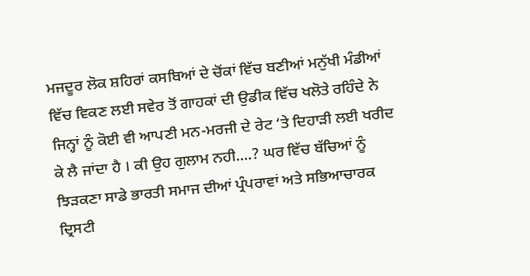ਮਜਦੂਰ ਲੋਕ ਸ਼ਹਿਰਾਂ ਕਸਬਿਆਂ ਦੇ ਚੋਂਕਾਂ ਵਿੱਚ ਬਣੀਆਂ ਮਨੁੱਖੀ ਮੰਡੀਆਂ ਵਿੱਚ ਵਿਕਣ ਲਈ ਸਵੇਰ ਤੋਂ ਗਾਹਕਾਂ ਦੀ ਉਡੀਕ ਵਿੱਚ ਖਲੋਤੇ ਰਹਿੰਦੇ ਨੇ ਜਿਨ੍ਹਾਂ ਨੂੰ ਕੋਈ ਵੀ ਆਪਣੀ ਮਨ-ਮਰਜੀ ਦੇ ਰੇਟ ‘ਤੇ ਦਿਹਾੜੀ ਲਈ ਖਰੀਦ ਕੇ ਲੈ ਜਾਂਦਾ ਹੈ । ਕੀ ਉਹ ਗੁਲਾਮ ਨਹੀ....? ਘਰ ਵਿੱਚ ਬੱਚਿਆਂ ਨੂੰ ਝਿੜਕਣਾ ਸਾਡੇ ਭਾਰਤੀ ਸਮਾਜ ਦੀਆਂ ਪ੍ਰੰਪਰਾਵਾਂ ਅਤੇ ਸਭਿਆਚਾਰਕ ਦ੍ਰਿਸਟੀ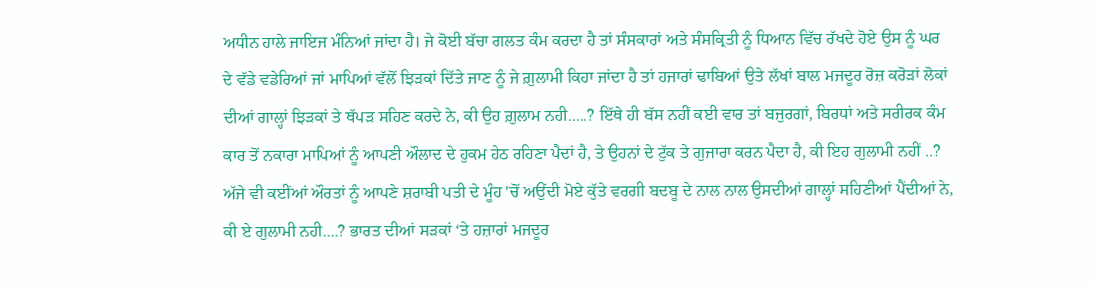ਅਧੀਨ ਹਾਲੇ ਜਾਇਜ ਮੰਨਿਆਂ ਜਾਂਦਾ ਹੈ। ਜੇ ਕੋਈ ਬੱਚਾ ਗਲਤ ਕੰਮ ਕਰਦਾ ਹੈ ਤਾਂ ਸੰਸਕਾਰਾਂ ਅਤੇ ਸੰਸਕ੍ਰਿਤੀ ਨੂੰ ਧਿਆਨ ਵਿੱਚ ਰੱਖਦੇ ਹੋਏ ਉਸ ਨੂੰ ਘਰ ਦੇ ਵੱਡੇ ਵਡੇਰਿਆਂ ਜਾਂ ਮਾਪਿਆਂ ਵੱਲੋਂ ਝਿੜਕਾਂ ਦਿੱਤੇ ਜਾਣ ਨੂੰ ਜੇ ਗ਼ੁਲਾਮੀ ਕਿਹਾ ਜਾਂਦਾ ਹੈ ਤਾਂ ਹਜਾਰਾਂ ਢਾਬਿਆਂ ਉਤੇ ਲੱਖਾਂ ਬਾਲ ਮਜਦੂਰ ਰੋਜ਼ ਕਰੋੜਾਂ ਲੋਕਾਂ ਦੀਆਂ ਗਾਲ੍ਹਾਂ ਝਿੜਕਾਂ ਤੇ ਥੱਪੜ ਸਹਿਣ ਕਰਦੇ ਨੇ, ਕੀ ਉਹ ਗ਼ੁਲਾਮ ਨਹੀ.....? ਇੱਥੇ ਹੀ ਬੱਸ ਨਹੀਂ ਕਈ ਵਾਰ ਤਾਂ ਬਜੁਰਗਾਂ, ਬਿਰਧਾਂ ਅਤੇ ਸਰੀਰਕ ਕੰਮ ਕਾਰ ਤੋਂ ਨਕਾਰਾ ਮਾਪਿਆਂ ਨੂੰ ਆਪਣੀ ਔਲਾਦ ਦੇ ਹੁਕਮ ਹੇਠ ਰਹਿਣਾ ਪੈਦਾਂ ਹੈ, ਤੇ ਉਹਨਾਂ ਦੇ ਟੁੱਕ ਤੇ ਗੁਜਾਰਾ ਕਰਨ ਪੈਦਾ ਹੈ, ਕੀ ਇਹ ਗੁਲਾਮੀ ਨਹੀਂ ..? ਅੱਜੇ ਵੀ ਕਈਂਆਂ ਔਰਤਾਂ ਨੂੰ ਆਪਣੇ ਸ਼ਰਾਬੀ ਪਤੀ ਦੇ ਮੂੰਹ 'ਚੋਂ ਅਉਂਦੀ ਮੋਏ ਕੁੱਤੇ ਵਰਗੀ ਬਦਬੂ ਦੇ ਨਾਲ ਨਾਲ ਉਸਦੀਆਂ ਗਾਲ੍ਹਾਂ ਸਹਿਣੀਆਂ ਪੈਂਦੀਆਂ ਨੇ, ਕੀ ਏ ਗੁਲਾਮੀ ਨਹੀ....? ਭਾਰਤ ਦੀਆਂ ਸੜਕਾਂ ‘ਤੇ ਹਜ਼ਾਰਾਂ ਮਜਦੂਰ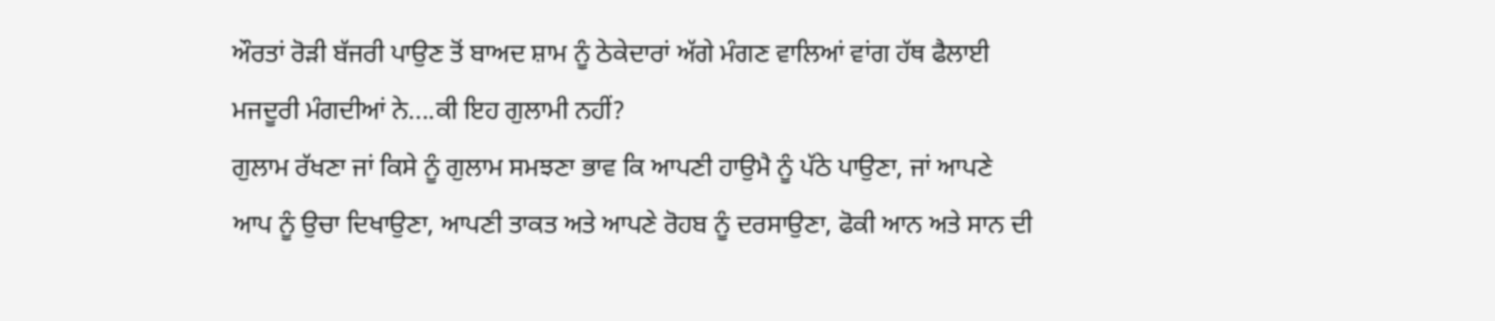ਔਰਤਾਂ ਰੋੜੀ ਬੱਜਰੀ ਪਾਉਣ ਤੋਂ ਬਾਅਦ ਸ਼ਾਮ ਨੂੰ ਠੇਕੇਦਾਰਾਂ ਅੱਗੇ ਮੰਗਣ ਵਾਲਿਆਂ ਵਾਂਗ ਹੱਥ ਫੈਲਾਈ ਮਜਦੂਰੀ ਮੰਗਦੀਆਂ ਨੇ....ਕੀ ਇਹ ਗੁਲਾਮੀ ਨਹੀਂ?
ਗੁਲਾਮ ਰੱਖਣਾ ਜਾਂ ਕਿਸੇ ਨੂੰ ਗੁਲਾਮ ਸਮਝਣਾ ਭਾਵ ਕਿ ਆਪਣੀ ਹਾਉਮੈ ਨੂੰ ਪੱਠੇ ਪਾਉਣਾ, ਜਾਂ ਆਪਣੇ ਆਪ ਨੂੰ ਉਚਾ ਦਿਖਾਉਣਾ, ਆਪਣੀ ਤਾਕਤ ਅਤੇ ਆਪਣੇ ਰੋਹਬ ਨੂੰ ਦਰਸਾਉਣਾ, ਫੋਕੀ ਆਨ ਅਤੇ ਸਾਨ ਦੀ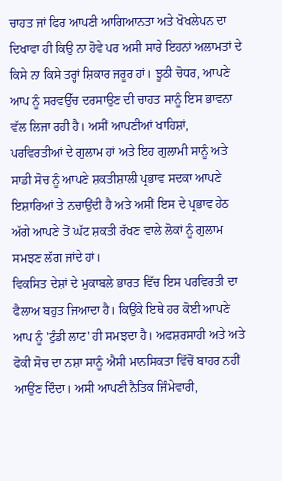ਚਾਹਤ ਜਾਂ ਫਿਰ ਆਪਣੀ ਆਗਿਆਨਤਾ ਅਤੇ ਖੋਖਲੇਪਨ ਦਾ ਦਿਖਾਵਾ ਹੀ ਕਿਉ ਨਾ ਹੋਵੇ ਪਰ ਅਸੀ ਸਾਰੇ ਇਹਨਾਂ ਅਲਾਮਤਾਂ ਦੇ ਕਿਸੇ ਨਾ ਕਿਸੇ ਤਰ੍ਹਾਂ ਸ਼ਿਕਾਰ ਜਰੂਰ ਹਾਂ। ਝੂਠੀ ਚੋਧਰ, ਆਪਣੇ ਆਪ ਨੂੰ ਸਰਵਉੱਚ ਦਰਸਾਉਣ ਦੀ ਚਾਹਤ ਸਾਨੂੰ ਇਸ ਭਾਵਨਾ ਵੱਲ ਲਿਜਾ ਰਹੀ ਹੈ। ਅਸੀਂ ਆਪਣੀਆਂ ਖਾਹਿਸ਼ਾਂ, ਪਰਵਿਰਤੀਆਂ ਦੇ ਗੁਲਾਮ ਹਾਂ ਅਤੇ ਇਹ ਗੁਲਾਮੀ ਸਾਨੂੰ ਅਤੇ ਸਾਡੀ ਸੋਚ ਨੂੰ ਆਪਣੇ ਸ਼ਕਤੀਸ਼ਾਲੀ ਪ੍ਰਭਾਵ ਸਦਕਾ ਆਪਣੇ ਇਸ਼ਾਰਿਆਂ ਤੇ ਨਚਾਉਂਦੀ ਹੈ ਅਤੇ ਅਸੀਂ ਇਸ ਦੇ ਪ੍ਰਭਾਵ ਹੇਠ ਅੱਗੇ ਆਪਣੇ ਤੋਂ ਘੱਟ ਸ਼ਕਤੀ ਰੱਖਣ ਵਾਲੇ ਲੋਕਾਂ ਨੂੰ ਗੁਲਾਮ ਸਮਝਣ ਲੱਗ ਜਾਂਦੇ ਹਾਂ।
ਵਿਕਸਿਤ ਦੇਸ਼ਾਂ ਦੇ ਮੁਕਾਬਲੇ ਭਾਰਤ ਵਿੱਚ ਇਸ ਪਰਵਿਰਤੀ ਦਾ ਫੈਲਾਅ ਬਹੁਤ ਜਿਆਦਾ ਹੈ। ਕਿਉਂਕੇ ਇਥੇ ਹਰ ਕੋਈ ਆਪਣੇ ਆਪ ਨੂੰ 'ਟੁੰਡੀ ਲਾਟ' ਹੀ ਸਮਝਦਾ ਹੈ। ਅਫਸ਼ਰਸਾਹੀ ਅਤੇ ਅਤੇ ਫੋਕੀ ਸੋਚ ਦਾ ਨਸ਼ਾ ਸਾਨੂੰ ਐਸੀ ਮਾਨਸਿਕਤਾ ਵਿੱਚੋਂ ਬਾਹਰ ਨਹੀਂ ਆਉਂਣ ਦਿੰਦਾ। ਅਸੀ ਆਪਣੀ ਨੈਤਿਕ ਜਿੰਮੇਵਾਰੀ,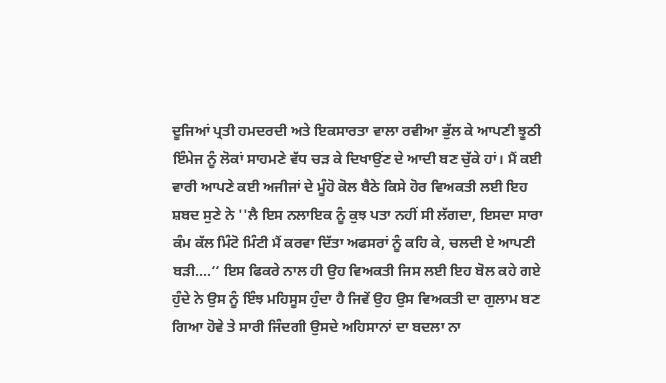ਦੂਜਿਆਂ ਪ੍ਰਤੀ ਹਮਦਰਦੀ ਅਤੇ ਇਕਸਾਰਤਾ ਵਾਲਾ ਰਵੀਆ ਭੁੱਲ ਕੇ ਆਪਣੀ ਝੂਠੀ ਇੰਮੇਜ ਨੂੰ ਲੋਕਾਂ ਸਾਹਮਣੇ ਵੱਧ ਚੜ ਕੇ ਦਿਖਾਉਂਣ ਦੇ ਆਦੀ ਬਣ ਚੁੱਕੇ ਹਾਂ। ਮੈਂ ਕਈ ਵਾਰੀ ਆਪਣੇ ਕਈ ਅਜੀਜਾਂ ਦੇ ਮੂੰਹੋ ਕੋਲ ਬੈਠੇ ਕਿਸੇ ਹੋਰ ਵਿਅਕਤੀ ਲਈ ਇਹ ਸ਼ਬਦ ਸੁਣੇ ਨੇ ''ਲੈ ਇਸ ਨਲਾਇਕ ਨੂੰ ਕੁਝ ਪਤਾ ਨਹੀਂ ਸੀ ਲੱਗਦਾ, ਇਸਦਾ ਸਾਰਾ ਕੰਮ ਕੱਲ ਮਿੰਟੋ ਮਿੰਟੀ ਮੈਂ ਕਰਵਾ ਦਿੱਤਾ ਅਫਸਰਾਂ ਨੂੰ ਕਹਿ ਕੇ, ਚਲਦੀ ਏ ਆਪਣੀ ਬੜੀ....‘‘ ਇਸ ਫਿਕਰੇ ਨਾਲ ਹੀ ਉਹ ਵਿਅਕਤੀ ਜਿਸ ਲਈ ਇਹ ਬੋਲ ਕਹੇ ਗਏ ਹੁੰਦੇ ਨੇ ਉਸ ਨੂੰ ਇੰਝ ਮਹਿਸੂਸ ਹੁੰਦਾ ਹੈ ਜਿਵੇਂ ਉਹ ਉਸ ਵਿਅਕਤੀ ਦਾ ਗੁਲਾਮ ਬਣ ਗਿਆ ਹੋਵੇ ਤੇ ਸਾਰੀ ਜਿੰਦਗੀ ਉਸਦੇ ਅਹਿਸਾਨਾਂ ਦਾ ਬਦਲਾ ਨਾ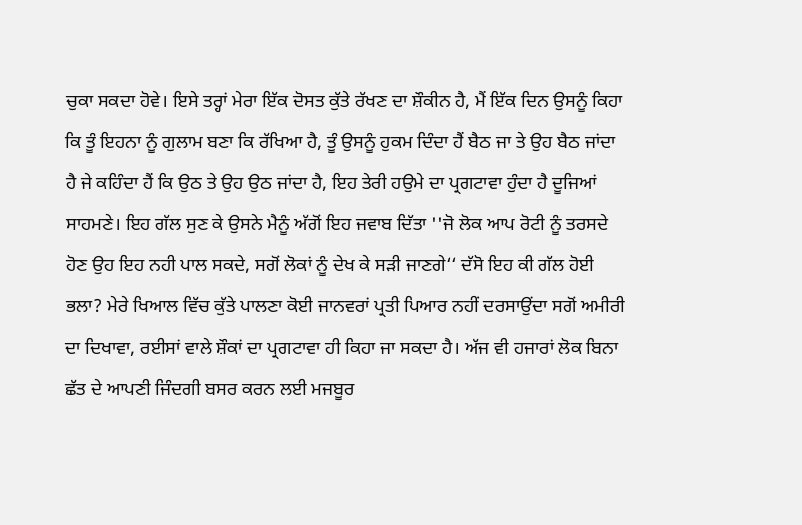ਚੁਕਾ ਸਕਦਾ ਹੋਵੇ। ਇਸੇ ਤਰ੍ਹਾਂ ਮੇਰਾ ਇੱਕ ਦੋਸਤ ਕੁੱਤੇ ਰੱਖਣ ਦਾ ਸ਼ੌਕੀਨ ਹੈ, ਮੈਂ ਇੱਕ ਦਿਨ ਉਸਨੂੰ ਕਿਹਾ ਕਿ ਤੂੰ ਇਹਨਾ ਨੂੰ ਗੁਲਾਮ ਬਣਾ ਕਿ ਰੱਖਿਆ ਹੈ, ਤੂੰ ਉਸਨੂੰ ਹੁਕਮ ਦਿੰਦਾ ਹੈਂ ਬੈਠ ਜਾ ਤੇ ਉਹ ਬੈਠ ਜਾਂਦਾ ਹੈ ਜੇ ਕਹਿੰਦਾ ਹੈਂ ਕਿ ਉਠ ਤੇ ਉਹ ਉਠ ਜਾਂਦਾ ਹੈ, ਇਹ ਤੇਰੀ ਹਉਮੇ ਦਾ ਪ੍ਰਗਟਾਵਾ ਹੁੰਦਾ ਹੈ ਦੂਜਿਆਂ ਸਾਹਮਣੇ। ਇਹ ਗੱਲ ਸੁਣ ਕੇ ਉਸਨੇ ਮੈਨੂੰ ਅੱਗੋਂ ਇਹ ਜਵਾਬ ਦਿੱਤਾ ''ਜੋ ਲੋਕ ਆਪ ਰੋਟੀ ਨੂੰ ਤਰਸਦੇ ਹੋਣ ਉਹ ਇਹ ਨਹੀ ਪਾਲ ਸਕਦੇ, ਸਗੋਂ ਲੋਕਾਂ ਨੂੰ ਦੇਖ ਕੇ ਸੜੀ ਜਾਣਗੇ‘‘ ਦੱਸੋ ਇਹ ਕੀ ਗੱਲ ਹੋਈ ਭਲਾ? ਮੇਰੇ ਖਿਆਲ ਵਿੱਚ ਕੁੱਤੇ ਪਾਲਣਾ ਕੋਈ ਜਾਨਵਰਾਂ ਪ੍ਰਤੀ ਪਿਆਰ ਨਹੀਂ ਦਰਸਾਉਂਦਾ ਸਗੋਂ ਅਮੀਰੀ ਦਾ ਦਿਖਾਵਾ, ਰਈਸਾਂ ਵਾਲੇ ਸ਼ੌਕਾਂ ਦਾ ਪ੍ਰਗਟਾਵਾ ਹੀ ਕਿਹਾ ਜਾ ਸਕਦਾ ਹੈ। ਅੱਜ ਵੀ ਹਜਾਰਾਂ ਲੋਕ ਬਿਨਾ ਛੱਤ ਦੇ ਆਪਣੀ ਜਿੰਦਗੀ ਬਸਰ ਕਰਨ ਲਈ ਮਜਬੂਰ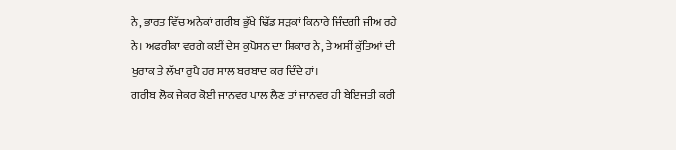ਨੇ, ਭਾਰਤ ਵਿੱਚ ਅਨੇਕਾਂ ਗਰੀਬ ਭੁੱਖੇ ਢਿੱਡ ਸੜਕਾਂ ਕਿਨਾਰੇ ਜਿੰਦਗੀ ਜੀਅ ਰਹੇ ਨੇ। ਅਫਰੀਕਾ ਵਰਗੇ ਕਈਂ ਦੇਸ ਕੁਪੋਸਨ ਦਾ ਸ਼ਿਕਾਰ ਨੇ, ਤੇ ਅਸੀਂ ਕੁੱਤਿਆਂ ਦੀ ਖੁਰਾਕ ਤੇ ਲੱਖਾ ਰੁਪੈ ਹਰ ਸਾਲ ਬਰਬਾਦ ਕਰ ਦਿੰਦੇ ਹਾਂ।
ਗਰੀਬ ਲੋਕ ਜੇਕਰ ਕੋਈ ਜਾਨਵਰ ਪਾਲ ਲੈਣ ਤਾਂ ਜਾਨਵਰ ਹੀ ਬੇਇਜਤੀ ਕਰੀ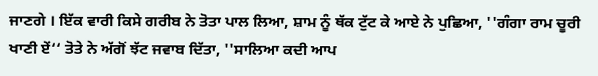ਜਾਣਗੇ । ਇੱਕ ਵਾਰੀ ਕਿਸੇ ਗਰੀਬ ਨੇ ਤੋਤਾ ਪਾਲ ਲਿਆ, ਸ਼ਾਮ ਨੂੰ ਥੱਕ ਟੁੱਟ ਕੇ ਆਏ ਨੇ ਪੁਛਿਆ, ''ਗੰਗਾ ਰਾਮ ਚੂਰੀ ਖਾਣੀ ਏਂ‘‘ ਤੋਤੇ ਨੇ ਅੱਗੋਂ ਝੱਟ ਜਵਾਬ ਦਿੱਤਾ, ''ਸਾਲਿਆ ਕਦੀ ਆਪ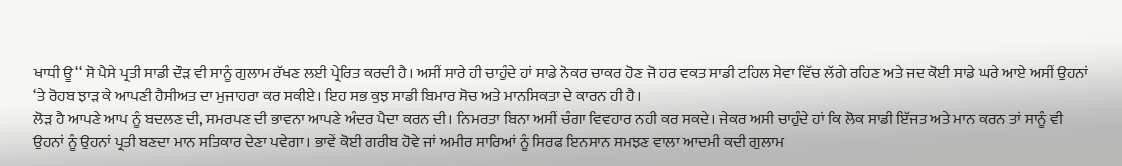ਖਾਧੀ ਊ‘‘ ਸੋ ਪੈਸੇ ਪ੍ਰਤੀ ਸਾਡੀ ਦੌੜ ਵੀ ਸਾਨੂੰ ਗੁਲਾਮ ਰੱਖਣ ਲਈ ਪ੍ਰੇਰਿਤ ਕਰਦੀ ਹੈ। ਅਸੀਂ ਸਾਰੇ ਹੀ ਚਾਹੁੰਦੇ ਹਾਂ ਸਾਡੇ ਨੋਕਰ ਚਾਕਰ ਹੋਣ ਜੋ ਹਰ ਵਕਤ ਸਾਡੀ ਟਹਿਲ ਸੇਵਾ ਵਿੱਚ ਲੱਗੇ ਰਹਿਣ ਅਤੇ ਜਦ ਕੋਈ ਸਾਡੇ ਘਰੇ ਆਏ ਅਸੀਂ ਉਹਨਾਂ ‘ਤੇ ਰੋਹਬ ਝਾੜ ਕੇ ਆਪਣੀ ਹੈਸੀਅਤ ਦਾ ਮੁਜਾਹਰਾ ਕਰ ਸਕੀਏ। ਇਹ ਸਭ ਕੁਝ ਸਾਡੀ ਬਿਮਾਰ ਸੋਚ ਅਤੇ ਮਾਨਸਿਕਤਾ ਦੇ ਕਾਰਨ ਹੀ ਹੈ।
ਲੋੜ ਹੈ ਆਪਣੇ ਆਪ ਨੂੰ ਬਦਲਣ ਦੀ, ਸਮਰਪਣ ਦੀ ਭਾਵਨਾ ਆਪਣੇ ਅੰਦਰ ਪੈਦਾ ਕਰਨ ਦੀ। ਨਿਮਰਤਾ ਬਿਨਾ ਅਸੀਂ ਚੰਗਾ ਵਿਵਹਾਰ ਨਹੀ ਕਰ ਸਕਦੇ। ਜੇਕਰ ਅਸੀ ਚਾਹੁੰਦੇ ਹਾਂ ਕਿ ਲੋਕ ਸਾਡੀ ਇੱਜਤ ਅਤੇ ਮਾਨ ਕਰਨ ਤਾਂ ਸਾਨੂੰ ਵੀ ਉਹਨਾਂ ਨੂੰ ਉਹਨਾਂ ਪ੍ਰਤੀ ਬਣਦਾ ਮਾਨ ਸਤਿਕਾਰ ਦੇਣਾ ਪਵੇਗਾ। ਭਾਵੇਂ ਕੋਈ ਗਰੀਬ ਹੋਵੇ ਜਾਂ ਅਮੀਰ ਸਾਰਿਆਂ ਨੂੰ ਸਿਰਫ ਇਨਸਾਨ ਸਮਝਣ ਵਾਲਾ ਆਦਮੀ ਕਦੀ ਗੁਲਾਮ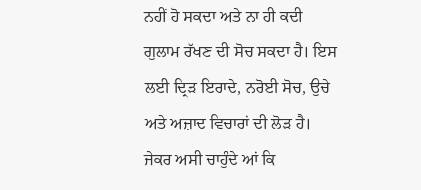ਨਹੀਂ ਹੋ ਸਕਦਾ ਅਤੇ ਨਾ ਹੀ ਕਦੀ ਗੁਲਾਮ ਰੱਖਣ ਦੀ ਸੋਚ ਸਕਦਾ ਹੈ। ਇਸ ਲਈ ਦ੍ਰਿੜ ਇਰਾਦੇ, ਨਰੋਈ ਸੋਚ, ਉਚੇ ਅਤੇ ਅਜ਼ਾਦ ਵਿਚਾਰਾਂ ਦੀ ਲੋੜ ਹੈ। ਜੇਕਰ ਅਸੀ ਚਾਹੁੰਦੇ ਆਂ ਕਿ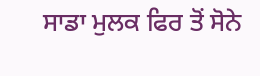ਸਾਡਾ ਮੁਲਕ ਫਿਰ ਤੋਂ ਸੋਨੇ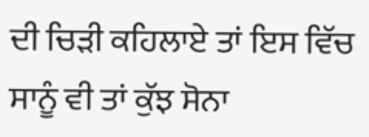ਦੀ ਚਿੜੀ ਕਹਿਲਾਏ ਤਾਂ ਇਸ ਵਿੱਚ ਸਾਨੂੰ ਵੀ ਤਾਂ ਕੁੱਝ ਸੋਨਾ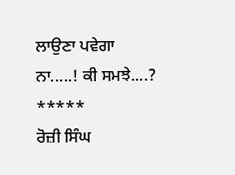ਲਾਉਣਾ ਪਵੇਗਾ ਨਾ.....! ਕੀ ਸਮਝੇ....?
*****
ਰੋਜ਼ੀ ਸਿੰਘ